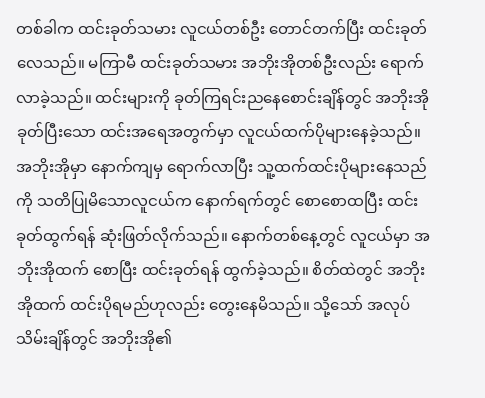တစ်ခါက ထင်းခုတ်သမား လူငယ်တစ်ဦး တောင်တက်ပြီး ထင်းခုတ်လေသည်။ မကြာမီ ထင်းခုတ်သမား အဘိုးအိုတစ်ဦးလည်း ရောက်လာခဲ့သည်။ ထင်းများကို ခုတ်ကြရင်းညနေစောင်းချိန်တွင် အဘိုးအို ခုတ်ပြီးသော ထင်းအရေအတွက်မှာ လူငယ်ထက်ပိုများနေခဲ့သည်။ အဘိုးအိုမှာ နောက်ကျမှ ရောက်လာပြီး သူ့ထက်ထင်းပိုများနေသည်ကို သတိပြုမိသောလူငယ်က နောက်ရက်တွင် စောစောထပြီး ထင်းခုတ်ထွက်ရန် ဆုံးဖြတ်လိုက်သည်။ နောက်တစ်နေ့တွင် လူငယ်မှာ အဘိုးအိုထက် စောပြီး ထင်းခုတ်ရန် ထွက်ခဲ့သည်။ စိတ်ထဲတွင် အဘိုးအိုထက် ထင်းပိုရမည်ဟုလည်း တွေးနေမိသည်။ သို့သော် အလုပ်သိမ်းချိန်တွင် အဘိုးအို၏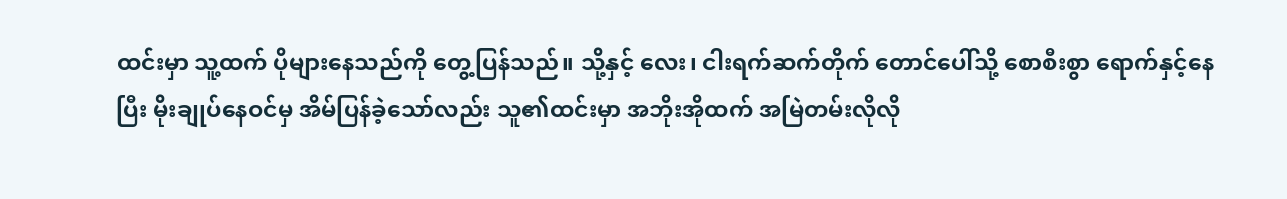ထင်းမှာ သူ့ထက် ပိုများနေသည်ကို တွေ့ပြန်သည်။ သို့နှင့် လေး၊ ငါးရက်ဆက်တိုက် တောင်ပေါ်သို့ စောစီးစွာ ရောက်နှင့်နေပြီး မိုးချုပ်နေဝင်မှ အိမ်ပြန်ခဲ့သော်လည်း သူ၏ထင်းမှာ အဘိုးအိုထက် အမြဲတမ်းလိုလို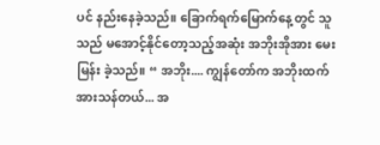ပင် နည်းနေခဲ့သည်။ ခြောက်ရက်မြောက်နေ့တွင် သူသည် မအောင့်နိုင်တော့သည့်အဆုံး အဘိုးအိုအား မေးမြန်း ခဲ့သည်။ “ အဘိုး.... ကျွန်တော်က အဘိုးထက် အားသန်တယ်... အ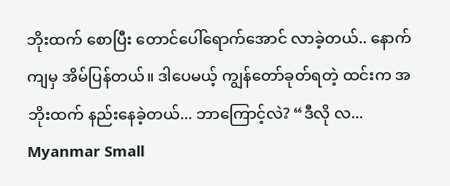ဘိုးထက် စောပြီး တောင်ပေါ်ရောက်အောင် လာခဲ့တယ်.. နောက်ကျမှ အိမ်ပြန်တယ်။ ဒါပေမယ့် ကျွန်တော်ခုတ်ရတဲ့ ထင်းက အဘိုးထက် နည်းနေခဲ့တယ်... ဘာကြောင့်လဲ? “ဒီလို လ...
Myanmar Small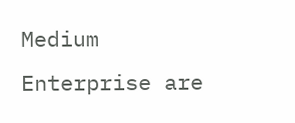Medium Enterprise are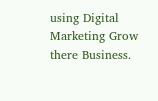using Digital Marketing Grow there Business.